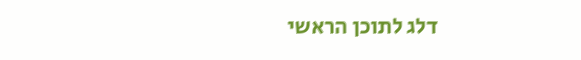דלג לתוכן הראשי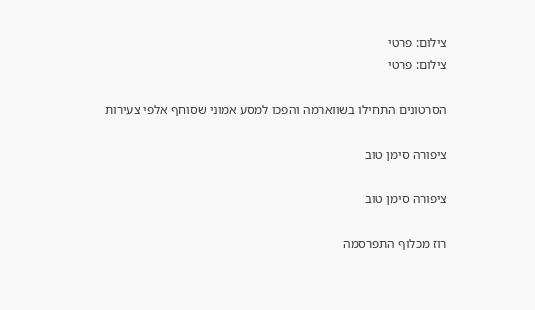צילום: פרטי
צילום: פרטי

הסרטונים התחילו בשווארמה והפכו למסע אמוני שסוחף אלפי צעירות

ציפורה סימן טוב

ציפורה סימן טוב

רוז מכלוף התפרסמה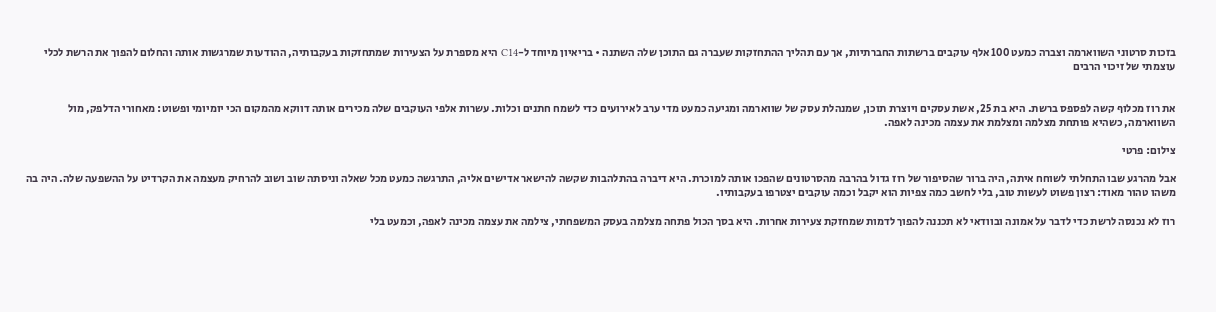בזכות סרטוני השווארמה וצברה כמעט 100 אלף עוקבים ברשתות החברתיות, אך עם תהליך ההתחזקות שעברה גם התוכן שלה השתנה • בריאיון מיוחד ל-C14 היא מספרת על הצעירות שמתחזקות בעקבותיה, ההודעות שמרגשות אותה והחלום להפוך את הרשת לכלי עוצמתי של זיכוי הרבים


את רוז מכלוף קשה לפספס ברשת. היא בת 25, אשת עסקים ויוצרת תוכן, שמנהלת עסק של שווארמה ומגיעה כמעט מדי ערב לאירועים כדי לשמח חתנים וכלות. עשרות אלפי העוקבים שלה מכירים אותה דווקא מהמקום הכי יומיומי ופשוט: מאחורי הדלפק, מול השווארמה, כשהיא פותחת מצלמה ומצלמת את עצמה מכינה לאפה.

צילום: פרטי

אבל מהרגע שבו התחלתי לשוחח איתה, היה ברור שהסיפור של רוז גדול בהרבה מהסרטונים שהפכו אותה למוכרת. היא דיברה בהתלהבות שקשה להישאר אדישים אליה, התרגשה כמעט מכל שאלה וניסתה שוב ושוב להרחיק מעצמה את הקרדיט על ההשפעה שלה. היה בה משהו טהור מאוד: רצון פשוט לעשות טוב, בלי לחשב כמה צפיות הוא יקבל וכמה עוקבים יצטרפו בעקבותיו.

רוז לא נכנסה לרשת כדי לדבר על אמונה ובוודאי לא תכננה להפוך לדמות שמחזקת צעירות אחרות. היא בסך הכול פתחה מצלמה בעסק המשפחתי, צילמה את עצמה מכינה לאפה, וכמעט בלי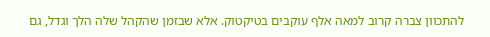להתכוון צברה קרוב למאה אלף עוקבים בטיקטוק. אלא שבזמן שהקהל שלה הלך וגדל, גם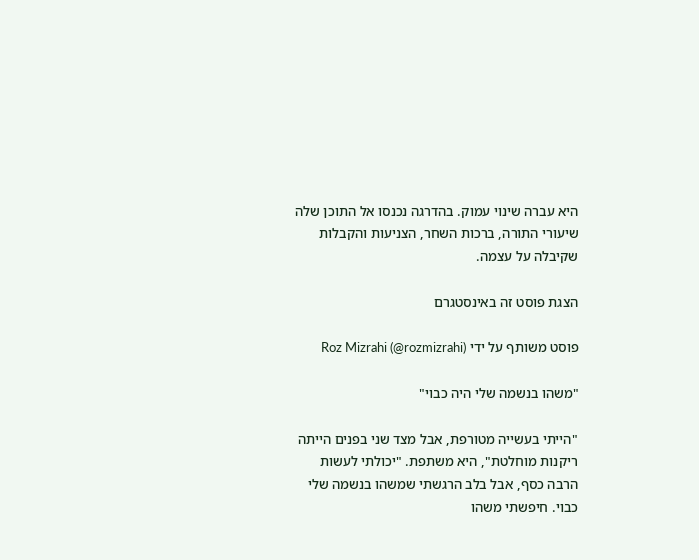היא עברה שינוי עמוק. בהדרגה נכנסו אל התוכן שלה שיעורי התורה, ברכות השחר, הצניעות והקבלות שקיבלה על עצמה.

הצגת פוסט זה באינסטגרם

פוסט משותף על ידי Roz Mizrahi (@rozmizrahi)

"משהו בנשמה שלי היה כבוי"

"הייתי בעשייה מטורפת, אבל מצד שני בפנים הייתה ריקנות מוחלטת", היא משתפת. "יכולתי לעשות הרבה כסף, אבל בלב הרגשתי שמשהו בנשמה שלי כבוי. חיפשתי משהו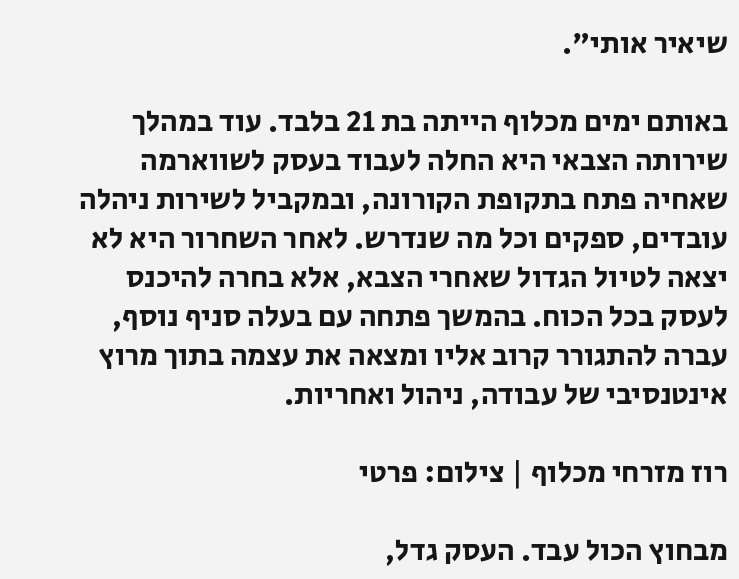שיאיר אותי".

באותם ימים מכלוף הייתה בת 21 בלבד. עוד במהלך שירותה הצבאי היא החלה לעבוד בעסק לשווארמה שאחיה פתח בתקופת הקורונה, ובמקביל לשירות ניהלה עובדים, ספקים וכל מה שנדרש. לאחר השחרור היא לא יצאה לטיול הגדול שאחרי הצבא, אלא בחרה להיכנס לעסק בכל הכוח. בהמשך פתחה עם בעלה סניף נוסף, עברה להתגורר קרוב אליו ומצאה את עצמה בתוך מרוץ אינטנסיבי של עבודה, ניהול ואחריות.

רוז מזרחי מכלוף | צילום: פרטי

מבחוץ הכול עבד. העסק גדל,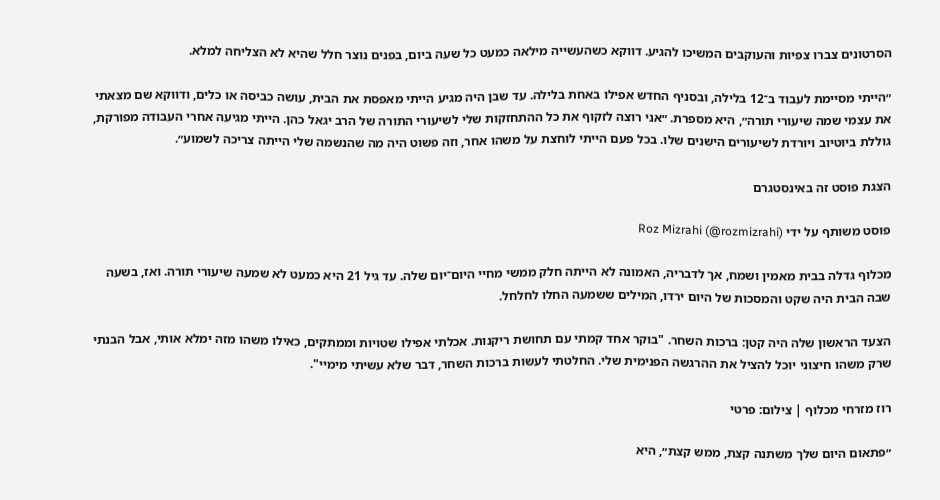הסרטונים צברו צפיות והעוקבים המשיכו להגיע. דווקא כשהעשייה מילאה כמעט כל שעה ביום, בפנים נוצר חלל שהיא לא הצליחה למלא.

״הייתי מסיימת לעבוד ב־12 בלילה, ובסניף החדש אפילו באחת בלילה. עד שבן היה מגיע הייתי מאפסת את הבית, עושה כביסה או כלים, ודווקא שם מצאתי את עצמי שמה שיעורי תורה״, היא מספרת. ״אני רוצה לזקוף את כל ההתחזקות שלי לשיעורי התורה של הרב יגאל כהן. הייתי מגיעה אחרי העבודה מפורקת, גוללת ביוטיוב ויורדת לשיעורים הישנים שלו. בכל פעם הייתי לוחצת על משהו אחר, וזה פשוט היה מה שהנשמה שלי הייתה צריכה לשמוע״.

הצגת פוסט זה באינסטגרם

פוסט משותף על ידי Roz Mizrahi (@rozmizrahi)

מכלוף גדלה בבית מאמין ושמח, אך לדבריה, האמונה לא הייתה חלק ממשי מחיי היום־יום שלה. עד גיל 21 היא כמעט לא שמעה שיעורי תורה. ואז, בשעה שבה הבית היה שקט והמסכות של היום ירדו, המילים ששמעה החלו לחלחל.

הצעד הראשון שלה היה קטן: ברכות השחר. "בוקר אחד קמתי עם תחושת ריקנות. אכלתי אפילו שטויות וממתקים, כאילו משהו מזה ימלא אותי, אבל הבנתי שרק משהו חיצוני יוכל להציל את ההרגשה הפנימית שלי. החלטתי לעשות ברכות השחר, דבר שלא עשיתי מימיי".

רוז מזרחי מכלוף | צילום: פרטי

״פתאום היום שלך משתנה קצת, ממש קצת״, היא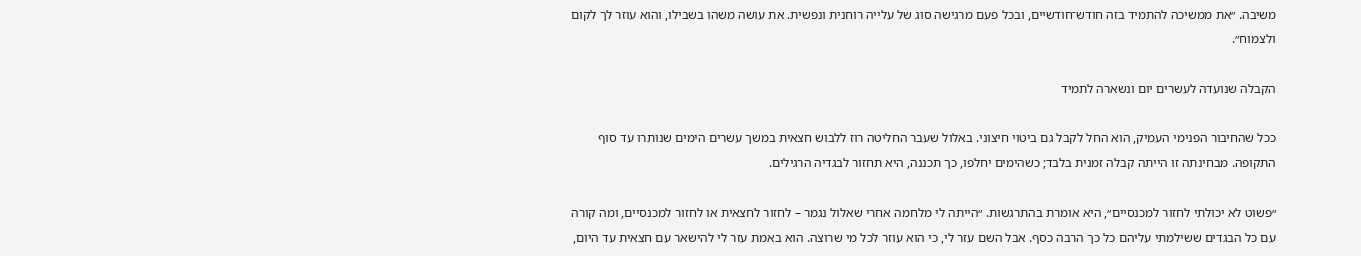משיבה. ״את ממשיכה להתמיד בזה חודש־חודשיים, ובכל פעם מרגישה סוג של עלייה רוחנית ונפשית. את עושה משהו בשבילו, והוא עוזר לך לקום ולצמוח״.

הקבלה שנועדה לעשרים יום ונשארה לתמיד

ככל שהחיבור הפנימי העמיק, הוא החל לקבל גם ביטוי חיצוני. באלול שעבר החליטה רוז ללבוש חצאית במשך עשרים הימים שנותרו עד סוף התקופה. מבחינתה זו הייתה קבלה זמנית בלבד; כשהימים יחלפו, כך תכננה, היא תחזור לבגדיה הרגילים.

״פשוט לא יכולתי לחזור למכנסיים״, היא אומרת בהתרגשות. ״הייתה לי מלחמה אחרי שאלול נגמר – לחזור לחצאית או לחזור למכנסיים, ומה קורה עם כל הבגדים ששילמתי עליהם כל כך הרבה כסף. אבל השם עזר לי, כי הוא עוזר לכל מי שרוצה. הוא באמת עזר לי להישאר עם חצאית עד היום,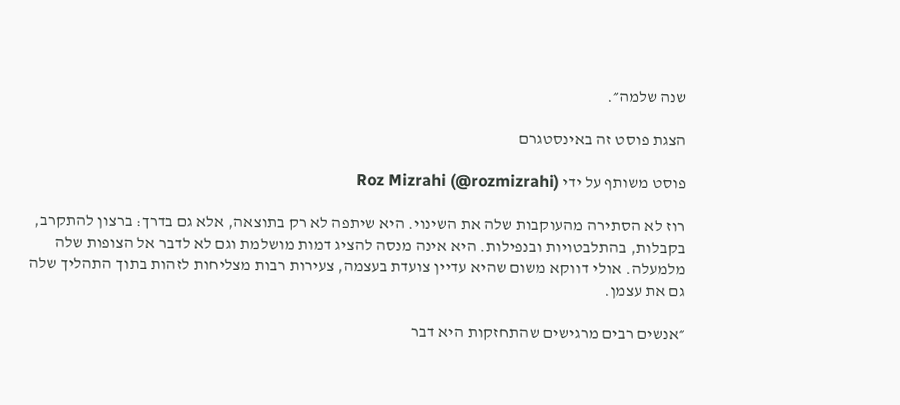שנה שלמה״.

הצגת פוסט זה באינסטגרם

פוסט משותף על ידי Roz Mizrahi (@rozmizrahi)

רוז לא הסתירה מהעוקבות שלה את השינוי. היא שיתפה לא רק בתוצאה, אלא גם בדרך: ברצון להתקרב, בקבלות, בהתלבטויות ובנפילות. היא אינה מנסה להציג דמות מושלמת וגם לא לדבר אל הצופות שלה מלמעלה. אולי דווקא משום שהיא עדיין צועדת בעצמה, צעירות רבות מצליחות לזהות בתוך התהליך שלה גם את עצמן.

״אנשים רבים מרגישים שהתחזקות היא דבר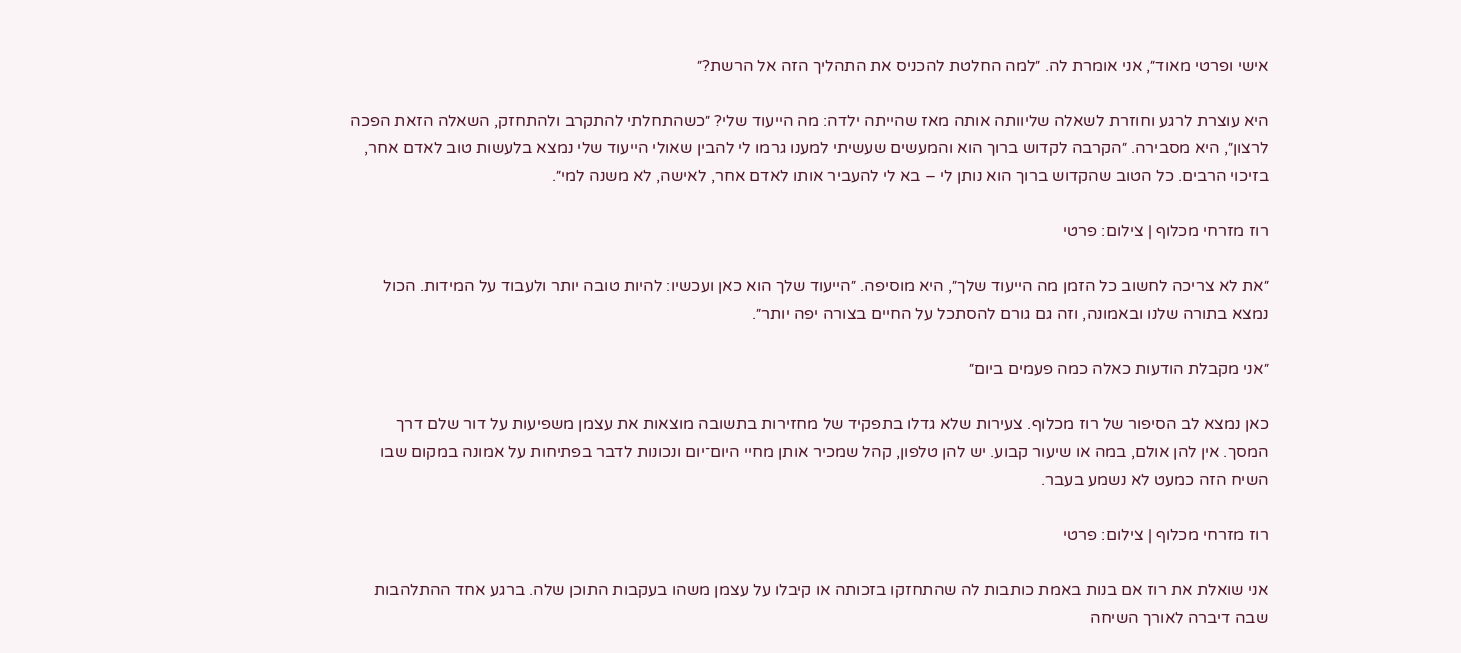אישי ופרטי מאוד״, אני אומרת לה. ״למה החלטת להכניס את התהליך הזה אל הרשת?״

היא עוצרת לרגע וחוזרת לשאלה שליוותה אותה מאז שהייתה ילדה: מה הייעוד שלי? ״כשהתחלתי להתקרב ולהתחזק, השאלה הזאת הפכה לרצון״, היא מסבירה. ״הקרבה לקדוש ברוך הוא והמעשים שעשיתי למענו גרמו לי להבין שאולי הייעוד שלי נמצא בלעשות טוב לאדם אחר, בזיכוי הרבים. כל הטוב שהקדוש ברוך הוא נותן לי – בא לי להעביר אותו לאדם אחר, לאישה, לא משנה למי״.

רוז מזרחי מכלוף | צילום: פרטי

״את לא צריכה לחשוב כל הזמן מה הייעוד שלך״, היא מוסיפה. ״הייעוד שלך הוא כאן ועכשיו: להיות טובה יותר ולעבוד על המידות. הכול נמצא בתורה שלנו ובאמונה, וזה גם גורם להסתכל על החיים בצורה יפה יותר״.

״אני מקבלת הודעות כאלה כמה פעמים ביום״

כאן נמצא לב הסיפור של רוז מכלוף. צעירות שלא גדלו בתפקיד של מחזירות בתשובה מוצאות את עצמן משפיעות על דור שלם דרך המסך. אין להן אולם, במה או שיעור קבוע. יש להן טלפון, קהל שמכיר אותן מחיי היום־יום ונכונות לדבר בפתיחות על אמונה במקום שבו השיח הזה כמעט לא נשמע בעבר.

רוז מזרחי מכלוף | צילום: פרטי

אני שואלת את רוז אם בנות באמת כותבות לה שהתחזקו בזכותה או קיבלו על עצמן משהו בעקבות התוכן שלה. ברגע אחד ההתלהבות שבה דיברה לאורך השיחה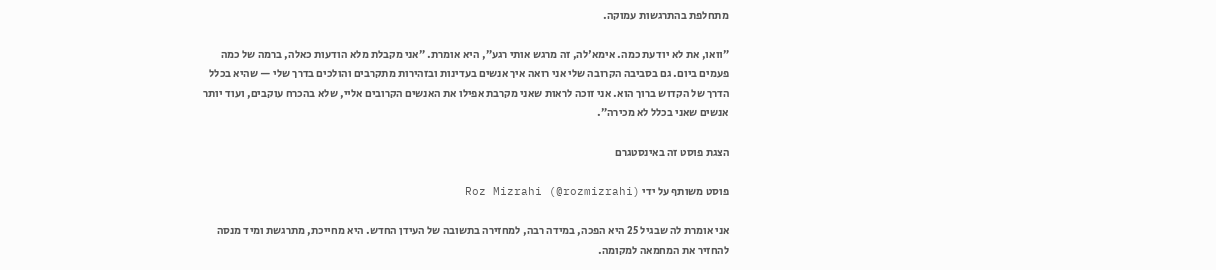מתחלפת בהתרגשות עמוקה.

״וואו, את לא יודעת כמה. אימא'לה, זה מרגש אותי רגע״, היא אומרת. ״אני מקבלת מלא הודעות כאלה, ברמה של כמה פעמים ביום. גם בסביבה הקרובה שלי אני רואה איך אנשים בעדינות ובזהירות מתקרבים והולכים בדרך שלי — שהיא בכלל הדרך של הקדוש ברוך הוא. אני זוכה לראות שאני מקרבת אפילו את האנשים הקרובים אליי, שלא בהכרח עוקבים, ועוד יותר אנשים שאני בכלל לא מכירה״.

הצגת פוסט זה באינסטגרם

פוסט משותף על ידי Roz Mizrahi (@rozmizrahi)

אני אומרת לה שבגיל 25 היא הפכה, במידה רבה, למחזירה בתשובה של העידן החדש. היא מחייכת, מתרגשת ומיד מנסה להחזיר את המחמאה למקומה.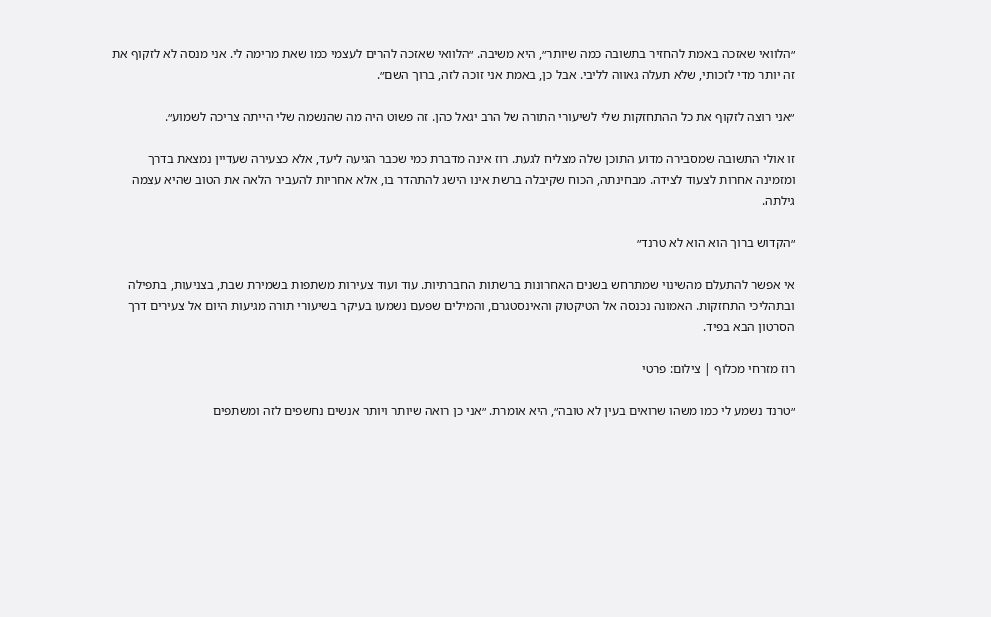״הלוואי שאזכה באמת להחזיר בתשובה כמה שיותר״, היא משיבה. ״הלוואי שאזכה להרים לעצמי כמו שאת מרימה לי. אני מנסה לא לזקוף את זה יותר מדי לזכותי, שלא תעלה גאווה לליבי. אבל כן, באמת אני זוכה לזה, ברוך השם״.

״אני רוצה לזקוף את כל ההתחזקות שלי לשיעורי התורה של הרב יגאל כהן. זה פשוט היה מה שהנשמה שלי הייתה צריכה לשמוע״.

זו אולי התשובה שמסבירה מדוע התוכן שלה מצליח לגעת. רוז אינה מדברת כמי שכבר הגיעה ליעד, אלא כצעירה שעדיין נמצאת בדרך ומזמינה אחרות לצעוד לצידה. מבחינתה, הכוח שקיבלה ברשת אינו הישג להתהדר בו, אלא אחריות להעביר הלאה את הטוב שהיא עצמה גילתה.

״הקדוש ברוך הוא הוא לא טרנד״

אי אפשר להתעלם מהשינוי שמתרחש בשנים האחרונות ברשתות החברתיות. עוד ועוד צעירות משתפות בשמירת שבת, בצניעות, בתפילה ובתהליכי התחזקות. האמונה נכנסה אל הטיקטוק והאינסטגרם, והמילים שפעם נשמעו בעיקר בשיעורי תורה מגיעות היום אל צעירים דרך הסרטון הבא בפיד.

רוז מזרחי מכלוף | צילום: פרטי

״טרנד נשמע לי כמו משהו שרואים בעין לא טובה״, היא אומרת. ״אני כן רואה שיותר ויותר אנשים נחשפים לזה ומשתפים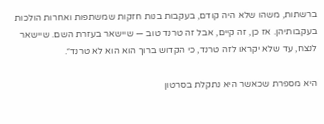ברשתות, משהו שלא היה קודם, בעקבות בנות חזקות שמשתפות ואחרות הולכות בעקבותיהן. אז כן, זה קיים, אבל זה טרנד טוב — שיישאר בעזרת השם. שיישאר לנצח, עד שלא יקראו לזה טרנד, כי הקדוש ברוך הוא הוא לא טרנד״.

היא מספרת שכאשר היא נתקלת בסרטון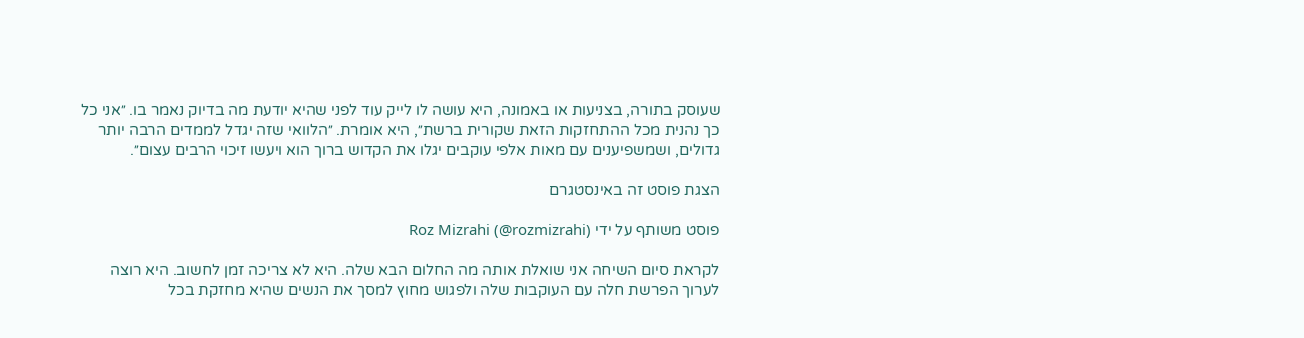שעוסק בתורה, בצניעות או באמונה, היא עושה לו לייק עוד לפני שהיא יודעת מה בדיוק נאמר בו. ״אני כל כך נהנית מכל ההתחזקות הזאת שקורית ברשת״, היא אומרת. ״הלוואי שזה יגדל לממדים הרבה יותר גדולים, ושמשפיענים עם מאות אלפי עוקבים יגלו את הקדוש ברוך הוא ויעשו זיכוי הרבים עצום״.

הצגת פוסט זה באינסטגרם

פוסט משותף על ידי Roz Mizrahi (@rozmizrahi)

לקראת סיום השיחה אני שואלת אותה מה החלום הבא שלה. היא לא צריכה זמן לחשוב. היא רוצה לערוך הפרשת חלה עם העוקבות שלה ולפגוש מחוץ למסך את הנשים שהיא מחזקת בכל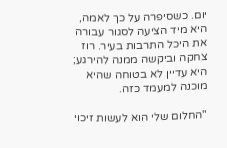יום. כשסיפרה על כך לאמה, היא מיד הציעה לסגור עבורה את היכל התרבות בעיר. רוז צחקה וביקשה ממנה להירגע; היא עדיין לא בטוחה שהיא מוכנה למעמד כזה.

"החלום שלי הוא לעשות זיכוי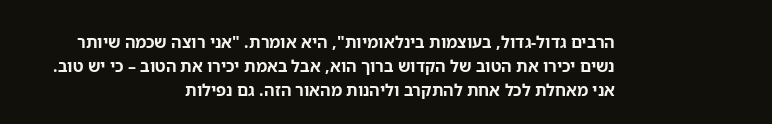הרבים גדול-גדול, בעוצמות בינלאומיות", היא אומרת. "אני רוצה שכמה שיותר נשים יכירו את הטוב של הקדוש ברוך הוא, אבל באמת יכירו את הטוב – כי יש טוב. אני מאחלת לכל אחת להתקרב וליהנות מהאור הזה. גם נפילות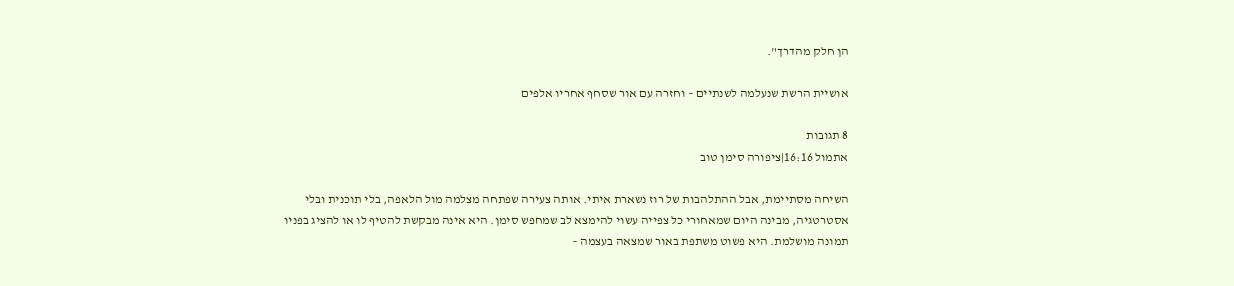הן חלק מהדרך".

אושיית הרשת שנעלמה לשנתיים – וחזרה עם אור שסחף אחריו אלפים

8 תגובות
אתמול 16:16|ציפורה סימן טוב

השיחה מסתיימת, אבל ההתלהבות של רוז נשארת איתי. אותה צעירה שפתחה מצלמה מול הלאפה, בלי תוכנית ובלי אסטרטגיה, מבינה היום שמאחורי כל צפייה עשוי להימצא לב שמחפש סימן. היא אינה מבקשת להטיף לו או להציג בפניו תמונה מושלמת. היא פשוט משתפת באור שמצאה בעצמה –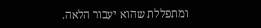ומתפללת שהוא יעבור הלאה.